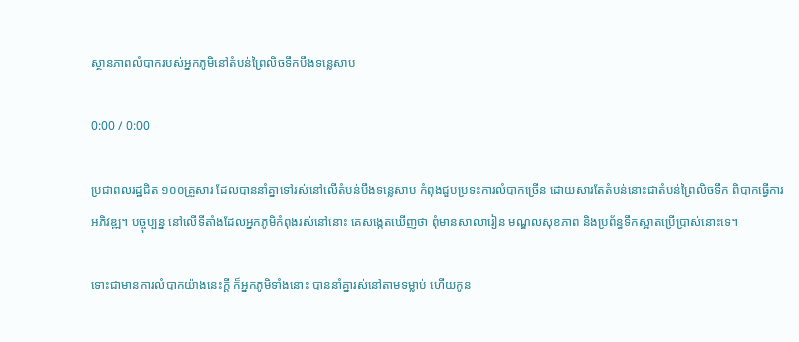ស្ថានភាពលំបាករបស់អ្នកភូមិនៅតំបន់ព្រៃលិចទឹកបឹងទន្លេសាប

0:00 / 0:00

ប្រជាពលរដ្ឋជិត ១០០គ្រួសារ ដែលបាននាំគ្នាទៅរស់នៅលើតំបន់បឹងទន្លេសាប កំពុងជួបប្រទះការលំបាកច្រើន ដោយសារតែតំបន់នោះជាតំបន់ព្រៃលិចទឹក ពិបាកធ្វើការអភិវឌ្ឍ។ បច្ចុប្បន្ន នៅលើទីតាំងដែលអ្នកភូមិកំពុងរស់នៅនោះ គេសង្កេតឃើញថា ពុំមានសាលារៀន មណ្ឌលសុខភាព និងប្រព័ន្ធទឹកស្អាតប្រើប្រាស់នោះទេ។

ទោះជាមានការលំបាកយ៉ាងនេះក្ដី ក៏អ្នកភូមិទាំងនោះ បាននាំគ្នារស់នៅតាមទម្លាប់ ហើយកូន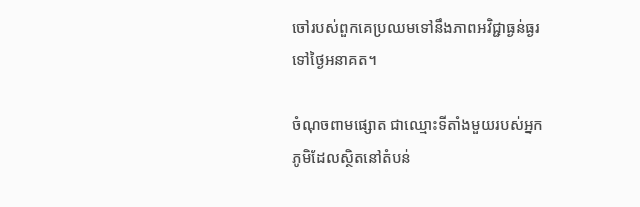ចៅរបស់ពួកគេប្រឈមទៅនឹងភាពអវិជ្ជាធ្ងន់ធ្ងរទៅថ្ងៃអនាគត។

ចំណុចពាមផ្សោត ជាឈ្មោះទីតាំងមួយរបស់អ្នកភូមិដែលស្ថិតនៅតំបន់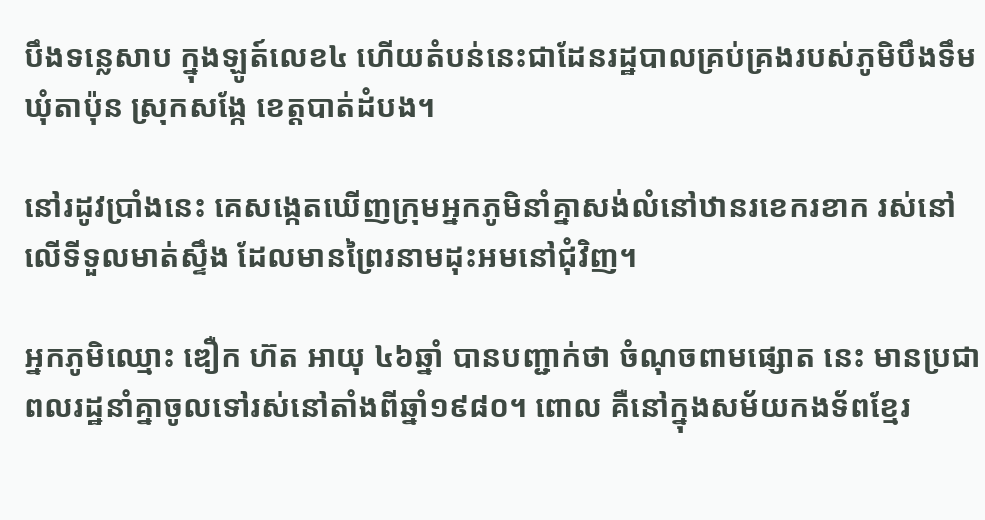បឹងទន្លេសាប ក្នុងឡូត៍លេខ៤ ហើយតំបន់នេះជាដែនរដ្ឋបាលគ្រប់គ្រងរបស់ភូមិបឹងទឹម ឃុំតាប៉ុន ស្រុកសង្កែ ខេត្តបាត់ដំបង។

នៅរដូវប្រាំងនេះ គេសង្កេតឃើញក្រុមអ្នកភូមិនាំគ្នាសង់លំនៅឋានរខេករខាក រស់នៅលើទីទួលមាត់ស្ទឹង ដែលមានព្រៃរនាមដុះអមនៅជុំវិញ។

អ្នកភូមិឈ្មោះ ឌឿក ហ៊ត អាយុ ៤៦ឆ្នាំ បានបញ្ជាក់ថា ចំណុចពាមផ្សោត នេះ មានប្រជាពលរដ្ឋនាំគ្នាចូលទៅរស់នៅតាំងពីឆ្នាំ១៩៨០។ ពោល គឺនៅក្នុងសម័យកងទ័ពខ្មែរ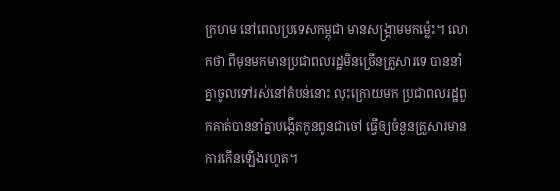ក្រហម នៅពេលប្រទេសកម្ពុជា មានសង្គ្រាមមកម្ល៉េះ។ លោកថា ពីមុនមកមានប្រជាពលរដ្ឋមិនច្រើនគ្រួសារទេ បាននាំគ្នាចូលទៅរស់នៅតំបន់នោះ លុះក្រោយមក ប្រជាពលរដ្ឋពួកគាត់បាននាំគ្នាបង្កើតកូនពូនជាចៅ ធ្វើឲ្យចំនួនគ្រួសារមានការកើនឡើងរហូត។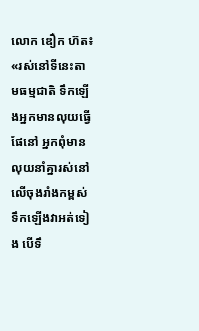លោក ឌឿក ហ៊ត៖ «រស់នៅទីនេះតាមធម្មជាតិ ទឹកឡើងអ្នកមានលុយធ្វើផែនៅ អ្នកពុំមានលុយនាំគ្នារស់នៅលើចុងរាំងកម្ពស់ទឹកឡើងវាអត់ទៀង បើទឹ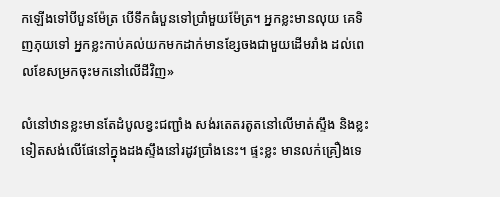កឡើងទៅបីបួនម៉ែត្រ បើទឹកធំបួនទៅប្រាំមួយម៉ែត្រ។ អ្នកខ្លះមានលុយ គេទិញភុយទៅ អ្នកខ្លះកាប់គល់យកមកដាក់មានខ្សែចងជាមួយដើមរាំង ដល់ពេលខែសម្រកចុះមកនៅលើដីវិញ»

លំនៅឋានខ្លះមានតែដំបូលខ្វះជញ្ជាំង សង់រតេតរតូតនៅលើមាត់ស្ទឹង និងខ្លះទៀតសង់លើផែនៅក្នុងដងស្ទឹងនៅរដូវប្រាំងនេះ។ ផ្ទះខ្លះ មានលក់គ្រឿងទេ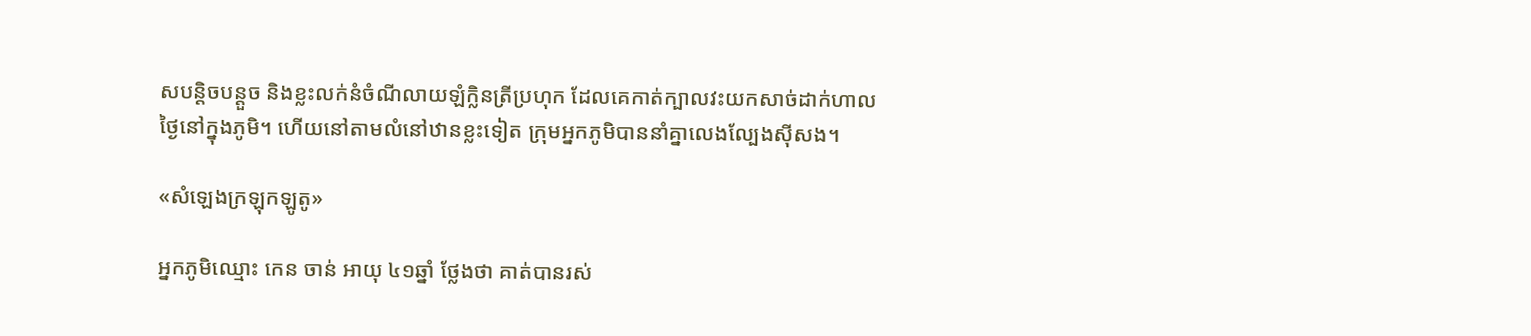សបន្តិចបន្តួច និងខ្លះលក់នំចំណីលាយឡំក្លិនត្រីប្រហុក ដែលគេកាត់ក្បាលវះយកសាច់ដាក់ហាលថ្ងៃនៅក្នុងភូមិ។ ហើយនៅតាមលំនៅឋានខ្លះទៀត ក្រុមអ្នកភូមិបាននាំគ្នាលេងល្បែងស៊ីសង។

«សំឡេងក្រឡុកឡូតូ»

អ្នកភូមិឈ្មោះ កេន ចាន់ អាយុ ៤១ឆ្នាំ ថ្លែងថា គាត់បានរស់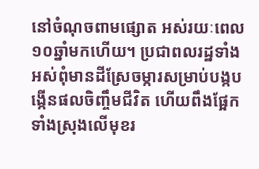នៅចំណុចពាមផ្សោត អស់រយៈពេល ១០ឆ្នាំមកហើយ។ ប្រជាពលរដ្ឋទាំងអស់ពុំមានដីស្រែចម្ការសម្រាប់បង្កបង្កើនផលចិញ្ចឹមជីវិត ហើយពឹងផ្អែកទាំងស្រុងលើមុខរ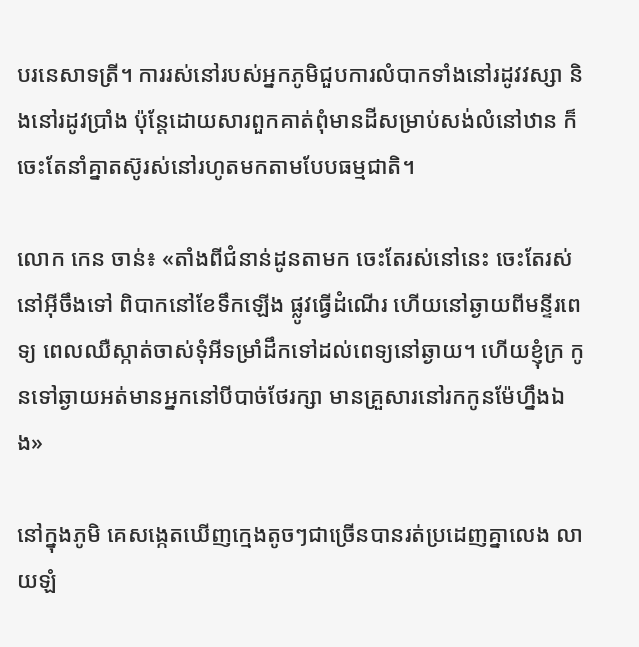បរនេសាទត្រី។ ការរស់នៅរបស់អ្នកភូមិជួបការលំបាកទាំងនៅរដូវវស្សា និងនៅរដូវប្រាំង ប៉ុន្តែដោយសារពួកគាត់ពុំមានដីសម្រាប់សង់លំនៅឋាន ក៏ចេះតែនាំគ្នាតស៊ូរស់នៅរហូតមកតាមបែបធម្មជាតិ។

លោក កេន ចាន់៖ «តាំងពីជំនាន់ដូនតាមក ចេះតែរស់នៅនេះ ចេះតែរស់នៅអ៊ីចឹងទៅ ពិបាកនៅខែទឹកឡើង ផ្លូវធ្វើដំណើរ ហើយនៅឆ្ងាយពីមន្ទីរពេទ្យ ពេលឈឺស្កាត់ចាស់ទុំអីទម្រាំដឹកទៅដល់ពេទ្យនៅឆ្ងាយ។ ហើយខ្ញុំក្រ កូនទៅឆ្ងាយអត់មានអ្នកនៅបីបាច់ថែរក្សា មានគ្រួសារនៅរកកូនម៉ែហ្នឹងឯង»

នៅក្នុងភូមិ គេសង្កេតឃើញក្មេងតូចៗជាច្រើនបានរត់ប្រដេញគ្នាលេង លាយឡំ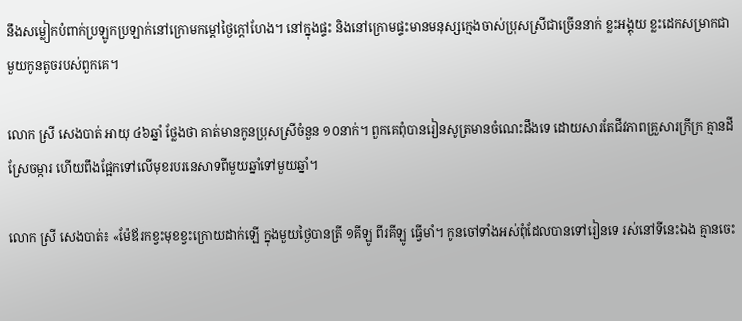នឹងសម្លៀកបំពាក់ប្រឡូកប្រឡាក់នៅក្រោមកម្ដៅថ្ងៃក្ដៅហែង។ នៅក្នុងផ្ទះ និងនៅក្រោមផ្ទះមានមនុស្សក្មេងចាស់ប្រុសស្រីជាច្រើននាក់ ខ្លះអង្គុយ ខ្លះដេកសម្រាកជាមួយកូនតូចរបស់ពួកគេ។

លោក ស្រី សេងបាត់ អាយុ ៤៦ឆ្នាំ ថ្លែងថា គាត់មានកូនប្រុសស្រីចំនួន ១០នាក់។ ពួកគេពុំបានរៀនសូត្រមានចំណេះដឹងទេ ដោយសារតែជីវភាពគ្រួសារក្រីក្រ គ្មានដីស្រែចម្ការ ហើយពឹងផ្អែកទៅលើមុខរបរនេសាទពីមួយឆ្នាំទៅមួយឆ្នាំ។

លោក ស្រី សេងបាត់៖ «ម៉ែឪរកខ្វះមុខខ្វះក្រោយដាក់ឡើ ក្នុងមួយថ្ងៃបានត្រី ១គីឡូ ពីរគីឡូ ធ្វើមាំ។ កូនចៅទាំងអស់ពុំដែលបានទៅរៀនទេ រស់នៅទីនេះឯង គ្មានចេះ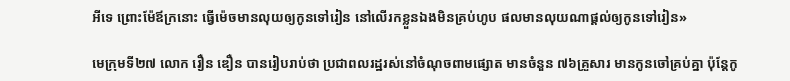អីទេ ព្រោះម៉ែឪក្រនោះ ធ្វើម៉េចមានលុយឲ្យកូនទៅរៀន នៅលើរកខ្លួនឯងមិនគ្រប់ហូប ផលមានលុយណាផ្ដល់ឲ្យកូនទៅរៀន»

មេក្រុមទី២៧ លោក រឿន ឌឿន បានរៀបរាប់ថា ប្រជាពលរដ្ឋរស់នៅចំណុចពាមផ្សោត មានចំនួន ៧៦គ្រួសារ មានកូនចៅគ្រប់គ្នា ប៉ុន្តែកូ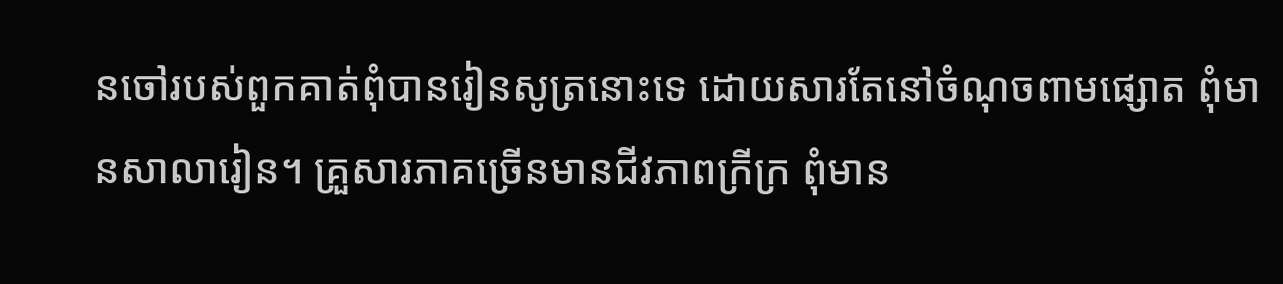នចៅរបស់ពួកគាត់ពុំបានរៀនសូត្រនោះទេ ដោយសារតែនៅចំណុចពាមផ្សោត ពុំមានសាលារៀន។ គ្រួសារភាគច្រើនមានជីវភាពក្រីក្រ ពុំមាន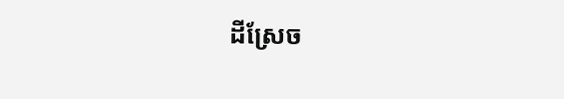ដីស្រែច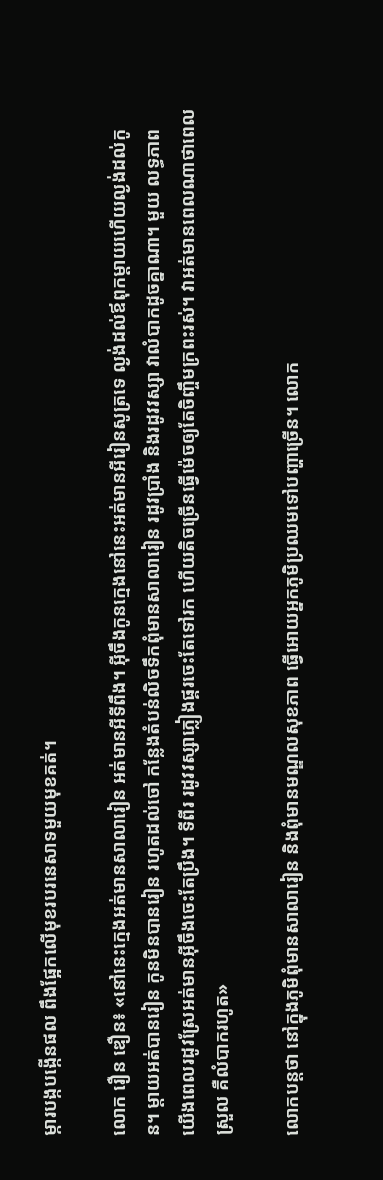ម្ការបង្កបង្កើនផល ពឹងផ្អែកលើមុខរបរនេសាទមួយមុខគត់។

លោក រឿន ឌឿន៖ «នៅនេះក្មេងអត់មានសាលារៀន អត់មានអីទីពឹង។ អ៊ីចឹងកូនក្មេងនៅនេះអត់មានអីរៀនសូត្រទេ ល្ងង់ដល់ឪពុកម្ដាយហើយល្ងង់ដល់កូន។ ម្ដាយអត់បានរៀន កូនមិនបានរៀន រហូតដល់ចៅ កន្លែងតំបន់លិចទឹកពុំមានសាលារៀន រដូវប្រាំង និងរដូវវស្សា វាលំបាកដូចគ្នាណា។ មួយ លទ្ធភាពយើងពេលរដូវស្រែអត់មានអ៊ីចឹងចេះតែប្រឹង។ ទីពីរ រដូវវស្សាភ្លៀងផ្គរចេះតែទៅរក ហើយតិចច្រើនធ្វើម៉េចឲ្យតែចិញ្ចឹមក្រពះរស់។ វាអត់មានពេលណាថាពេលស្រួល គឺលំបាករហូត»

លោកបន្តថា នៅក្នុងភូមិពុំមានសាលារៀន និងពុំមានមណ្ឌលសុខភាព ធ្វើអោយអ្នកភូមិប្រឈមទៅបញ្ហាច្រើន។ លោក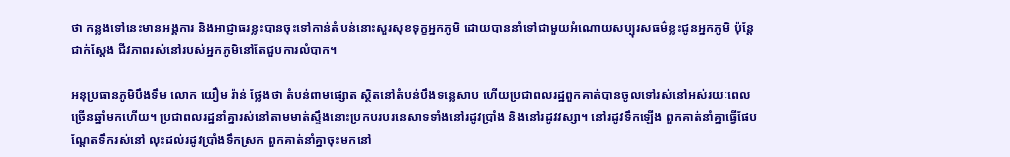ថា កន្លងទៅនេះមានអង្គការ និងអាជ្ញាធរខ្លះបានចុះទៅកាន់តំបន់នោះសួរសុខទុក្ខអ្នកភូមិ ដោយបាននាំទៅជាមួយអំណោយសប្បុរសធម៌ខ្លះជូនអ្នកភូមិ ប៉ុន្តែជាក់ស្ដែង ជីវភាពរស់នៅរបស់អ្នកភូមិនៅតែជួបការលំបាក។

អនុប្រធានភូមិបឹងទឹម លោក យឿម រ៉ាន់ ថ្លែងថា តំបន់ពាមផ្សោត ស្ថិតនៅតំបន់បឹងទន្លេសាប ហើយប្រជាពលរដ្ឋពួកគាត់បានចូលទៅរស់នៅអស់រយៈពេលច្រើនឆ្នាំមកហើយ។ ប្រជាពលរដ្ឋនាំគ្នារស់នៅតាមមាត់ស្ទឹងនោះប្រកបរបរនេសាទទាំងនៅរដូវប្រាំង និងនៅរដូវវស្សា។ នៅរដូវទឹកឡើង ពួកគាត់នាំគ្នាធ្វើផែបណ្ដែតទឹករស់នៅ លុះដល់រដូវប្រាំងទឹកស្រក ពួកគាត់នាំគ្នាចុះមកនៅ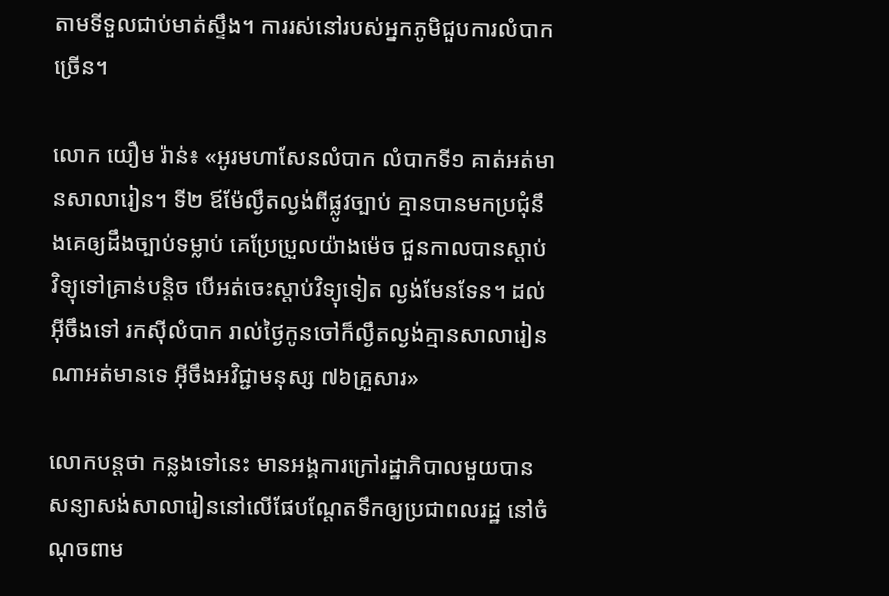តាមទីទួលជាប់មាត់ស្ទឹង។ ការរស់នៅរបស់អ្នកភូមិជួបការលំបាកច្រើន។

លោក យឿម រ៉ាន់៖ «អូរមហាសែនលំបាក លំបាកទី១ គាត់អត់មានសាលារៀន។ ទី២ ឪម៉ែល្ងឹតល្ងង់ពីផ្លូវច្បាប់ គ្មានបានមកប្រជុំនឹងគេឲ្យដឹងច្បាប់ទម្លាប់ គេប្រែប្រួលយ៉ាងម៉េច ជួនកាលបានស្ដាប់វិទ្យុទៅគ្រាន់បន្តិច បើអត់ចេះស្ដាប់វិទ្យុទៀត ល្ងង់មែនទែន។ ដល់អ៊ីចឹងទៅ រកស៊ីលំបាក រាល់ថ្ងៃកូនចៅក៏ល្ងឹតល្ងង់គ្មានសាលារៀនណាអត់មានទេ អ៊ីចឹងអវិជ្ជាមនុស្ស ៧៦គ្រួសារ»

លោកបន្តថា កន្លងទៅនេះ មានអង្គការក្រៅរដ្ឋាភិបាលមួយបានសន្យាសង់សាលារៀននៅលើផែបណ្ដែតទឹកឲ្យប្រជាពលរដ្ឋ នៅចំណុចពាម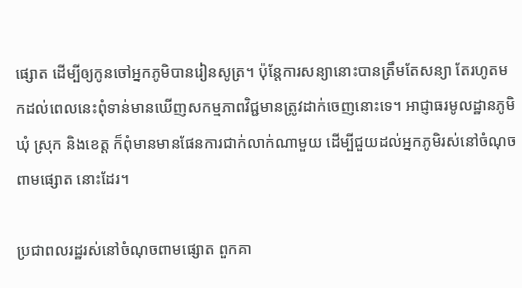ផ្សោត ដើម្បីឲ្យកូនចៅអ្នកភូមិបានរៀនសូត្រ។ ប៉ុន្តែការសន្យានោះបានត្រឹមតែសន្យា តែរហូតមកដល់ពេលនេះពុំទាន់មានឃើញសកម្មភាពវិជ្ជមានត្រូវដាក់ចេញនោះទេ។ អាជ្ញាធរមូលដ្ឋានភូមិ ឃុំ ស្រុក និងខេត្ត ក៏ពុំមានមានផែនការជាក់លាក់ណាមួយ ដើម្បីជួយដល់អ្នកភូមិរស់នៅចំណុចពាមផ្សោត នោះដែរ។

ប្រជាពលរដ្ឋរស់នៅចំណុចពាមផ្សោត ពួកគា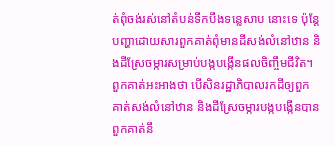ត់ពុំចង់រស់នៅតំបន់ទឹកបឹងទន្លេសាប នោះទេ ប៉ុន្តែបញ្ហាដោយសារពួកគាត់ពុំមានដីសង់លំនៅឋាន និងដីស្រែចម្ការសម្រាប់បង្កបង្កើនផលចិញ្ចឹមជីវិត។ ពួកគាត់អះអាងថា បើសិនរដ្ឋាភិបាលរកដីឲ្យពួកគាត់សង់លំនៅឋាន និងដីស្រែចម្ការបង្កបង្កើនបាន ពួកគាត់នឹ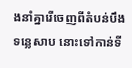ងនាំគ្នារើចេញពីតំបន់បឹងទន្លេសាប នោះទៅកាន់ទី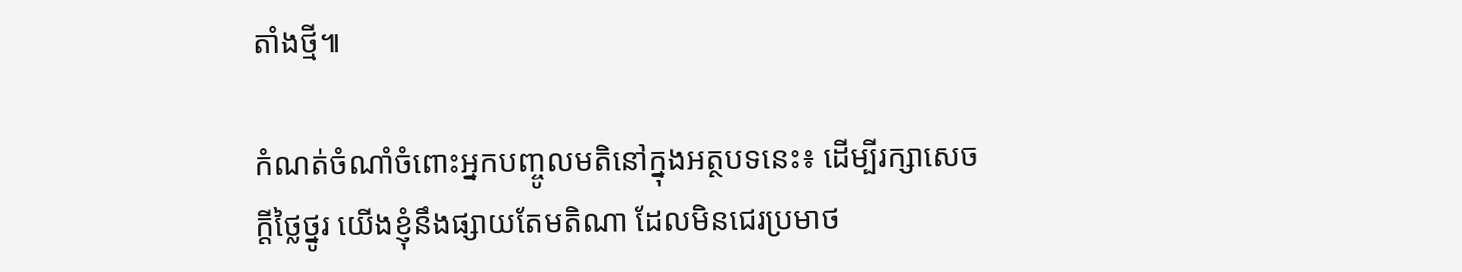តាំងថ្មី៕

កំណត់ចំណាំចំពោះអ្នកបញ្ចូលមតិនៅក្នុងអត្ថបទនេះ៖ ដើម្បីរក្សាសេចក្ដីថ្លៃថ្នូរ យើងខ្ញុំនឹងផ្សាយតែមតិណា ដែលមិនជេរប្រមាថ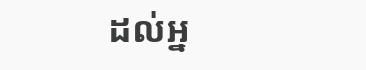ដល់អ្ន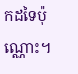កដទៃប៉ុណ្ណោះ។